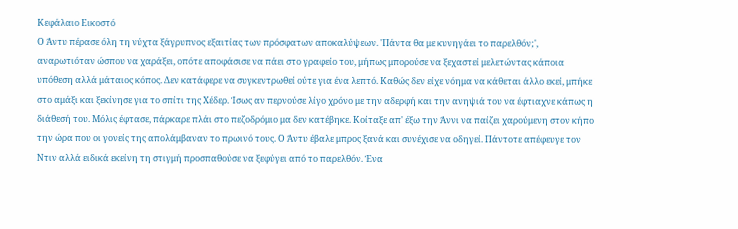Κεφάλαιο Εικοστό
Ο Άντυ πέρασε όλη τη νύχτα ξάγρυπνος εξαιτίας των πρόσφατων αποκαλύψεων. 'Πάντα θα με κυνηγάει το παρελθόν;', αναρωτιόταν ώσπου να χαράξει, οπότε αποφάσισε να πάει στο γραφείο του, μήπως μπορούσε να ξεχαστεί μελετώντας κάποια υπόθεση αλλά μάταιος κόπος. Δεν κατάφερε να συγκεντρωθεί ούτε για ένα λεπτό. Καθώς δεν είχε νόημα να κάθεται άλλο εκεί, μπήκε στο αμάξι και ξεκίνησε για το σπίτι της Χέδερ. Ίσως αν περνούσε λίγο χρόνο με την αδερφή και την ανηψιά του να έφτιαχνε κάπως η διάθεσή του. Μόλις έφτασε, πάρκαρε πλάι στο πεζοδρόμιο μα δεν κατέβηκε. Κοίταξε απ' έξω την Άννι να παίζει χαρούμενη στον κήπο την ώρα που οι γονείς της απολάμβαναν το πρωινό τους. Ο Άντυ έβαλε μπρος ξανά και συνέχισε να οδηγεί. Πάντοτε απέφευγε τον Ντιν αλλά ειδικά εκείνη τη στιγμή προσπαθούσε να ξεφύγει από το παρελθόν. Ένα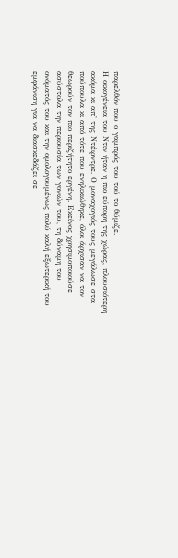παρελθόν που ο γαμπρός του τού το θύμιζε.
Η οικογένεια του Ντιν ήταν η πιο εύπορη της χώρας, πλουσιότερη ακόμα κι απ' της Ντέιρντρε. Ο μοναχογιός τους μεγάλωσε στα πούπουλα κι από τότε που ενηλικιώθηκε, όλοι άρχισαν να τον θεωρούν τον πιο περιζήτητο εργένη. Εκείνος χρησιμοποιούσε ασύστολα την περιουσία των γονιών του, τη δύναμη του ονόματός του και την ομολογουμένως πολύ καλή εξωτερική του εμφάνιση για να διασκεδάζει σε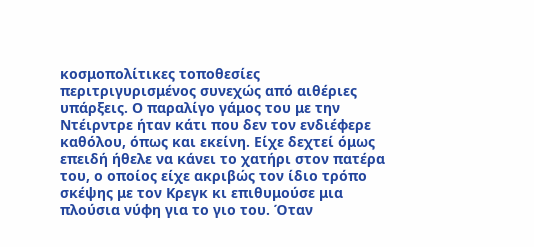κοσμοπολίτικες τοποθεσίες περιτριγυρισμένος συνεχώς από αιθέριες υπάρξεις. Ο παραλίγο γάμος του με την Ντέιρντρε ήταν κάτι που δεν τον ενδιέφερε καθόλου, όπως και εκείνη. Είχε δεχτεί όμως επειδή ήθελε να κάνει το χατήρι στον πατέρα του, ο οποίος είχε ακριβώς τον ίδιο τρόπο σκέψης με τον Κρεγκ κι επιθυμούσε μια πλούσια νύφη για το γιο του. Όταν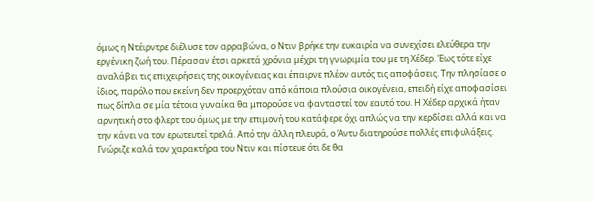όμως η Ντέιρντρε διέλυσε τον αρραβώνα, ο Ντιν βρήκε την ευκαιρία να συνεχίσει ελεύθερα την εργένικη ζωή του. Πέρασαν έτσι αρκετά χρόνια μέχρι τη γνωριμία του με τη Χέδερ. Έως τότε είχε αναλάβει τις επιχειρήσεις της οικογένειας και έπαιρνε πλέον αυτός τις αποφάσεις. Την πλησίασε ο ίδιος, παρόλο που εκείνη δεν προερχόταν από κάποια πλούσια οικογένεια, επειδή είχε αποφασίσει πως δίπλα σε μία τέτοια γυναίκα θα μπορούσε να φανταστεί τον εαυτό του. Η Χέδερ αρχικά ήταν αρνητική στο φλερτ του όμως με την επιμονή του κατάφερε όχι απλώς να την κερδίσει αλλά και να την κάνει να τον ερωτευτεί τρελά. Από την άλλη πλευρά, ο Άντυ διατηρούσε πολλές επιφυλάξεις. Γνώριζε καλά τον χαρακτήρα του Ντιν και πίστευε ότι δε θα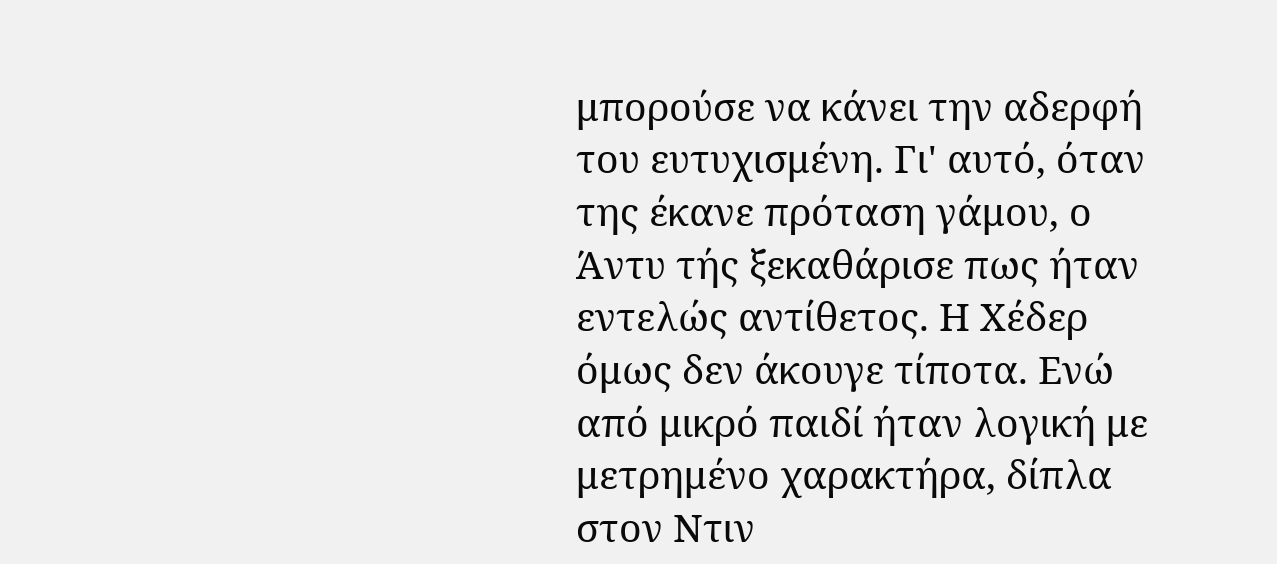μπορούσε να κάνει την αδερφή του ευτυχισμένη. Γι' αυτό, όταν της έκανε πρόταση γάμου, ο Άντυ τής ξεκαθάρισε πως ήταν εντελώς αντίθετος. Η Χέδερ όμως δεν άκουγε τίποτα. Ενώ από μικρό παιδί ήταν λογική με μετρημένο χαρακτήρα, δίπλα στον Ντιν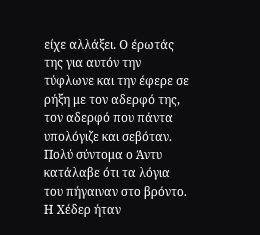είχε αλλάξει. Ο έρωτάς της για αυτόν την τύφλωνε και την έφερε σε ρήξη με τον αδερφό της, τον αδερφό που πάντα υπολόγιζε και σεβόταν. Πολύ σύντομα ο Άντυ κατάλαβε ότι τα λόγια του πήγαιναν στο βρόντο. Η Χέδερ ήταν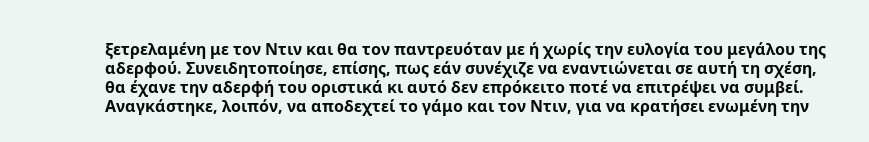ξετρελαμένη με τον Ντιν και θα τον παντρευόταν με ή χωρίς την ευλογία του μεγάλου της αδερφού. Συνειδητοποίησε, επίσης, πως εάν συνέχιζε να εναντιώνεται σε αυτή τη σχέση, θα έχανε την αδερφή του οριστικά κι αυτό δεν επρόκειτο ποτέ να επιτρέψει να συμβεί. Αναγκάστηκε, λοιπόν, να αποδεχτεί το γάμο και τον Ντιν, για να κρατήσει ενωμένη την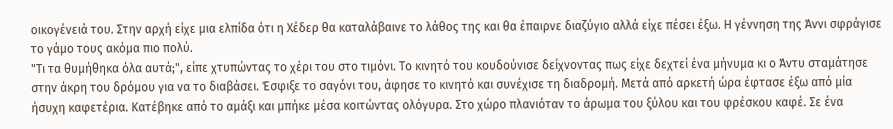οικογένειά του. Στην αρχή είχε μια ελπίδα ότι η Χέδερ θα καταλάβαινε το λάθος της και θα έπαιρνε διαζύγιο αλλά είχε πέσει έξω. Η γέννηση της Άννι σφράγισε το γάμο τους ακόμα πιο πολύ.
"Τι τα θυμήθηκα όλα αυτά;", είπε χτυπώντας το χέρι του στο τιμόνι. Το κινητό του κουδούνισε δείχνοντας πως είχε δεχτεί ένα μήνυμα κι ο Άντυ σταμάτησε στην άκρη του δρόμου για να το διαβάσει. Έσφιξε το σαγόνι του, άφησε το κινητό και συνέχισε τη διαδρομή. Μετά από αρκετή ώρα έφτασε έξω από μία ήσυχη καφετέρια. Κατέβηκε από το αμάξι και μπήκε μέσα κοιτώντας ολόγυρα. Στο χώρο πλανιόταν το άρωμα του ξύλου και του φρέσκου καφέ. Σε ένα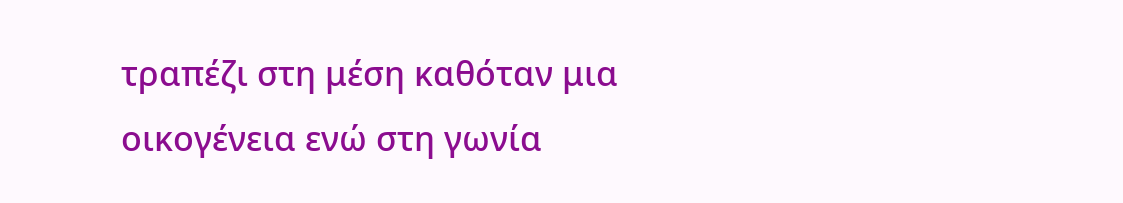τραπέζι στη μέση καθόταν μια οικογένεια ενώ στη γωνία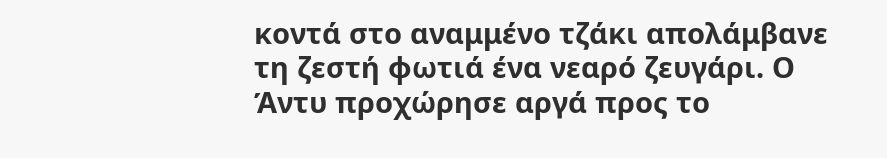κοντά στο αναμμένο τζάκι απολάμβανε τη ζεστή φωτιά ένα νεαρό ζευγάρι. Ο Άντυ προχώρησε αργά προς το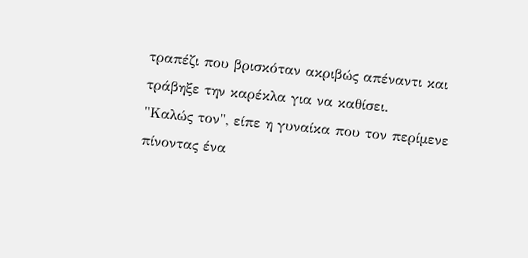τραπέζι που βρισκόταν ακριβώς απέναντι και τράβηξε την καρέκλα για να καθίσει.
"Καλώς τον", είπε η γυναίκα που τον περίμενε πίνοντας ένα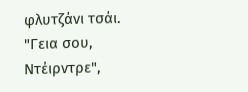φλυτζάνι τσάι.
"Γεια σου, Ντέιρντρε",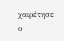χαιρέτησε ο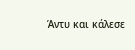Άντυ και κάλεσε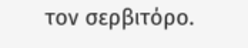τον σερβιτόρο.